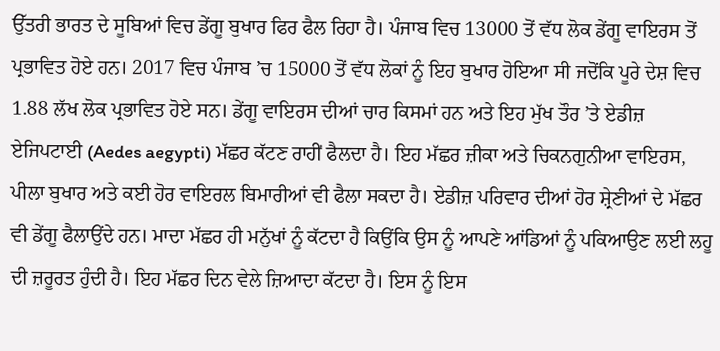ਉੱਤਰੀ ਭਾਰਤ ਦੇ ਸੂਬਿਆਂ ਵਿਚ ਡੇਂਗੂ ਬੁਖਾਰ ਫਿਰ ਫੈਲ ਰਿਹਾ ਹੈ। ਪੰਜਾਬ ਵਿਚ 13000 ਤੋਂ ਵੱਧ ਲੋਕ ਡੇਂਗੂ ਵਾਇਰਸ ਤੋਂ ਪ੍ਰਭਾਵਿਤ ਹੋਏ ਹਨ। 2017 ਵਿਚ ਪੰਜਾਬ ’ਚ 15000 ਤੋਂ ਵੱਧ ਲੋਕਾਂ ਨੂੰ ਇਹ ਬੁਖਾਰ ਹੋਇਆ ਸੀ ਜਦੋਂਕਿ ਪੂਰੇ ਦੇਸ਼ ਵਿਚ 1.88 ਲੱਖ ਲੋਕ ਪ੍ਰਭਾਵਿਤ ਹੋਏ ਸਨ। ਡੇਂਗੂ ਵਾਇਰਸ ਦੀਆਂ ਚਾਰ ਕਿਸਮਾਂ ਹਨ ਅਤੇ ਇਹ ਮੁੱਖ ਤੌਰ ’ਤੇ ਏਡੀਜ਼ ਏਜਿਪਟਾਈ (Aedes aegypti) ਮੱਛਰ ਕੱਟਣ ਰਾਹੀਂ ਫੈਲਦਾ ਹੈ। ਇਹ ਮੱਛਰ ਜ਼ੀਕਾ ਅਤੇ ਚਿਕਨਗੁਨੀਆ ਵਾਇਰਸ, ਪੀਲਾ ਬੁਖਾਰ ਅਤੇ ਕਈ ਹੋਰ ਵਾਇਰਲ ਬਿਮਾਰੀਆਂ ਵੀ ਫੈਲਾ ਸਕਦਾ ਹੈ। ਏਡੀਜ਼ ਪਰਿਵਾਰ ਦੀਆਂ ਹੋਰ ਸ਼੍ਰੇਣੀਆਂ ਦੇ ਮੱਛਰ ਵੀ ਡੇਂਗੂ ਫੈਲਾਉਂਦੇ ਹਨ। ਮਾਦਾ ਮੱਛਰ ਹੀ ਮਨੁੱਖਾਂ ਨੂੰ ਕੱਟਦਾ ਹੈ ਕਿਉਂਕਿ ਉਸ ਨੂੰ ਆਪਣੇ ਆਂਡਿਆਂ ਨੂੰ ਪਕਿਆਉਣ ਲਈ ਲਹੂ ਦੀ ਜ਼ਰੂਰਤ ਹੁੰਦੀ ਹੈ। ਇਹ ਮੱਛਰ ਦਿਨ ਵੇਲੇ ਜ਼ਿਆਦਾ ਕੱਟਦਾ ਹੈ। ਇਸ ਨੂੰ ਇਸ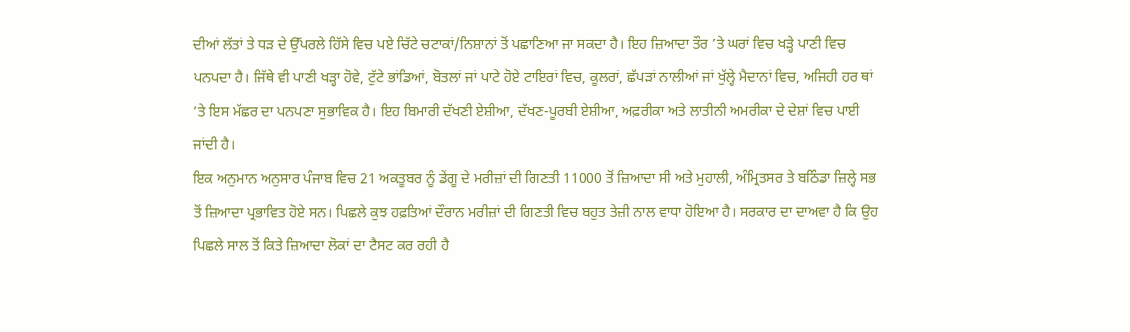ਦੀਆਂ ਲੱਤਾਂ ਤੇ ਧੜ ਦੇ ਉੱਪਰਲੇ ਹਿੱਸੇ ਵਿਚ ਪਏ ਚਿੱਟੇ ਚਟਾਕਾਂ/ਨਿਸ਼ਾਨਾਂ ਤੋਂ ਪਛਾਣਿਆ ਜਾ ਸਕਦਾ ਹੈ। ਇਹ ਜ਼ਿਆਦਾ ਤੌਰ ’ਤੇ ਘਰਾਂ ਵਿਚ ਖੜ੍ਹੇ ਪਾਣੀ ਵਿਚ ਪਨਪਦਾ ਹੈ। ਜਿੱਥੇ ਵੀ ਪਾਣੀ ਖੜ੍ਹਾ ਹੋਵੇ, ਟੁੱਟੇ ਭਾਂਡਿਆਂ, ਬੋਤਲਾਂ ਜਾਂ ਪਾਟੇ ਹੋਏ ਟਾਇਰਾਂ ਵਿਚ, ਕੂਲਰਾਂ, ਛੱਪੜਾਂ ਨਾਲੀਆਂ ਜਾਂ ਖੁੱਲ੍ਹੇ ਮੈਦਾਨਾਂ ਵਿਚ, ਅਜਿਹੀ ਹਰ ਥਾਂ ’ਤੇ ਇਸ ਮੱਛਰ ਦਾ ਪਨਪਣਾ ਸੁਭਾਵਿਕ ਹੈ। ਇਹ ਬਿਮਾਰੀ ਦੱਖਣੀ ਏਸ਼ੀਆ, ਦੱਖਣ-ਪੂਰਬੀ ਏਸ਼ੀਆ, ਅਫ਼ਰੀਕਾ ਅਤੇ ਲਾਤੀਨੀ ਅਮਰੀਕਾ ਦੇ ਦੇਸ਼ਾਂ ਵਿਚ ਪਾਈ ਜਾਂਦੀ ਹੈ।
ਇਕ ਅਨੁਮਾਨ ਅਨੁਸਾਰ ਪੰਜਾਬ ਵਿਚ 21 ਅਕਤੂਬਰ ਨੂੰ ਡੇਂਗੂ ਦੇ ਮਰੀਜ਼ਾਂ ਦੀ ਗਿਣਤੀ 11000 ਤੋਂ ਜ਼ਿਆਦਾ ਸੀ ਅਤੇ ਮੁਹਾਲੀ, ਅੰਮ੍ਰਿਤਸਰ ਤੇ ਬਠਿੰਡਾ ਜ਼ਿਲ੍ਹੇ ਸਭ ਤੋਂ ਜ਼ਿਆਦਾ ਪ੍ਰਭਾਵਿਤ ਹੋਏ ਸਨ। ਪਿਛਲੇ ਕੁਝ ਹਫ਼ਤਿਆਂ ਦੌਰਾਨ ਮਰੀਜ਼ਾਂ ਦੀ ਗਿਣਤੀ ਵਿਚ ਬਹੁਤ ਤੇਜ਼ੀ ਨਾਲ ਵਾਧਾ ਹੋਇਆ ਹੈ। ਸਰਕਾਰ ਦਾ ਦਾਅਵਾ ਹੈ ਕਿ ਉਹ ਪਿਛਲੇ ਸਾਲ ਤੋਂ ਕਿਤੇ ਜ਼ਿਆਦਾ ਲੋਕਾਂ ਦਾ ਟੈਸਟ ਕਰ ਰਹੀ ਹੈ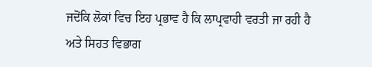ਜਦੋਂਕਿ ਲੋਕਾਂ ਵਿਚ ਇਹ ਪ੍ਰਭਾਵ ਹੈ ਕਿ ਲਾਪ੍ਰਵਾਹੀ ਵਰਤੀ ਜਾ ਰਹੀ ਹੈ ਅਤੇ ਸਿਹਤ ਵਿਭਾਗ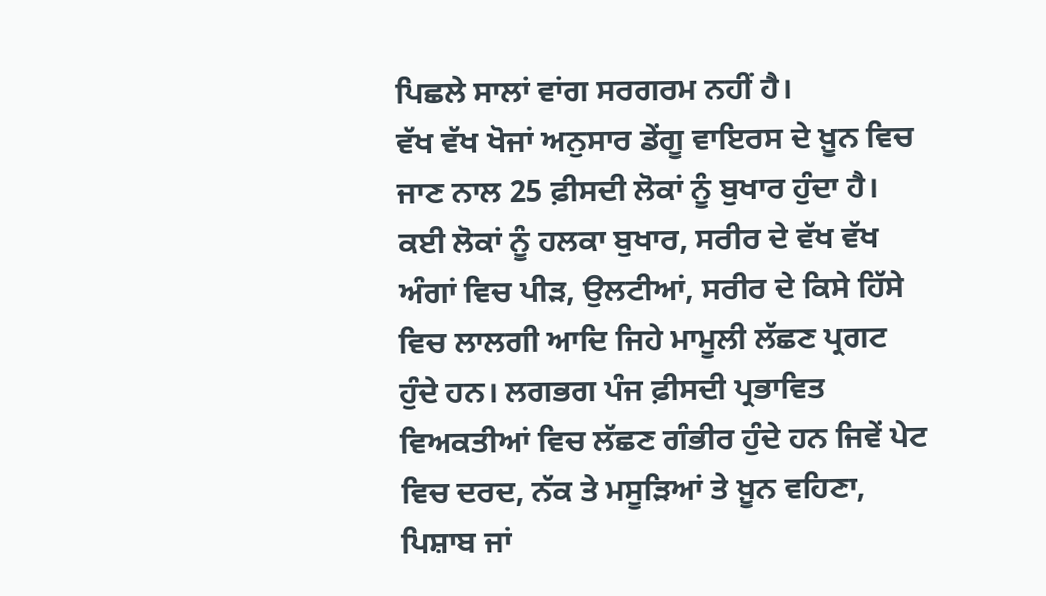ਪਿਛਲੇ ਸਾਲਾਂ ਵਾਂਗ ਸਰਗਰਮ ਨਹੀਂ ਹੈ।
ਵੱਖ ਵੱਖ ਖੋਜਾਂ ਅਨੁਸਾਰ ਡੇਂਗੂ ਵਾਇਰਸ ਦੇ ਖ਼ੂਨ ਵਿਚ ਜਾਣ ਨਾਲ 25 ਫ਼ੀਸਦੀ ਲੋਕਾਂ ਨੂੰ ਬੁਖਾਰ ਹੁੰਦਾ ਹੈ। ਕਈ ਲੋਕਾਂ ਨੂੰ ਹਲਕਾ ਬੁਖਾਰ, ਸਰੀਰ ਦੇ ਵੱਖ ਵੱਖ ਅੰਗਾਂ ਵਿਚ ਪੀੜ, ਉਲਟੀਆਂ, ਸਰੀਰ ਦੇ ਕਿਸੇ ਹਿੱਸੇ ਵਿਚ ਲਾਲਗੀ ਆਦਿ ਜਿਹੇ ਮਾਮੂਲੀ ਲੱਛਣ ਪ੍ਰਗਟ ਹੁੰਦੇ ਹਨ। ਲਗਭਗ ਪੰਜ ਫ਼ੀਸਦੀ ਪ੍ਰਭਾਵਿਤ ਵਿਅਕਤੀਆਂ ਵਿਚ ਲੱਛਣ ਗੰਭੀਰ ਹੁੰਦੇ ਹਨ ਜਿਵੇਂ ਪੇਟ ਵਿਚ ਦਰਦ, ਨੱਕ ਤੇ ਮਸੂੜਿਆਂ ਤੇ ਖ਼ੂਨ ਵਹਿਣਾ, ਪਿਸ਼ਾਬ ਜਾਂ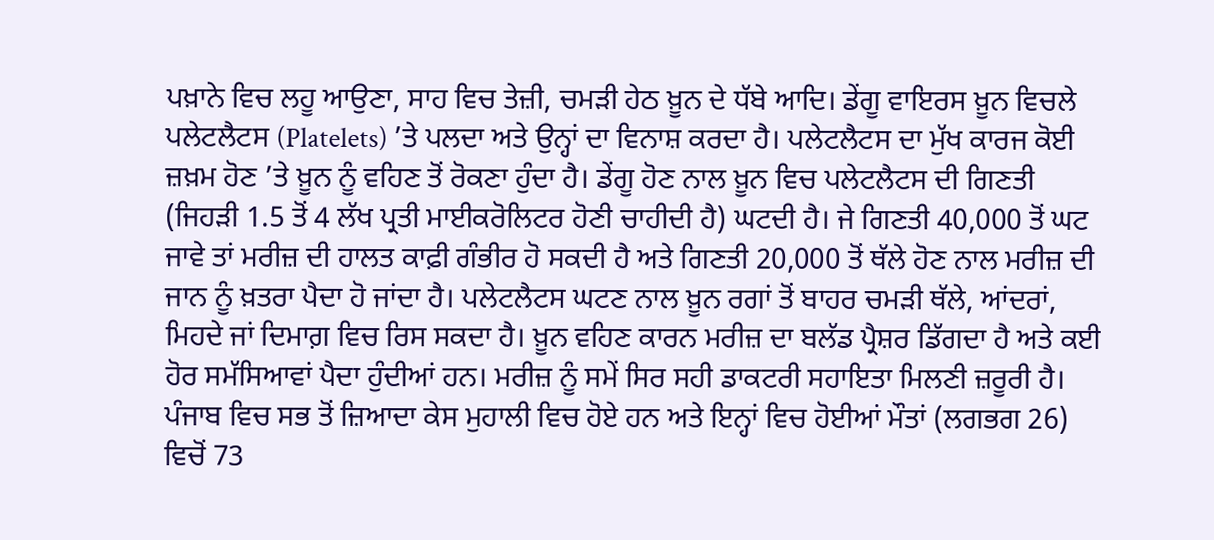ਪਖ਼ਾਨੇ ਵਿਚ ਲਹੂ ਆਉਣਾ, ਸਾਹ ਵਿਚ ਤੇਜ਼ੀ, ਚਮੜੀ ਹੇਠ ਖ਼ੂਨ ਦੇ ਧੱਬੇ ਆਦਿ। ਡੇਂਗੂ ਵਾਇਰਸ ਖ਼ੂਨ ਵਿਚਲੇ ਪਲੇਟਲੈਟਸ (Platelets) ’ਤੇ ਪਲਦਾ ਅਤੇ ਉਨ੍ਹਾਂ ਦਾ ਵਿਨਾਸ਼ ਕਰਦਾ ਹੈ। ਪਲੇਟਲੈਟਸ ਦਾ ਮੁੱਖ ਕਾਰਜ ਕੋਈ ਜ਼ਖ਼ਮ ਹੋਣ ’ਤੇ ਖ਼ੂਨ ਨੂੰ ਵਹਿਣ ਤੋਂ ਰੋਕਣਾ ਹੁੰਦਾ ਹੈ। ਡੇਂਗੂ ਹੋਣ ਨਾਲ ਖ਼ੂਨ ਵਿਚ ਪਲੇਟਲੈਟਸ ਦੀ ਗਿਣਤੀ (ਜਿਹੜੀ 1.5 ਤੋਂ 4 ਲੱਖ ਪ੍ਰਤੀ ਮਾਈਕਰੋਲਿਟਰ ਹੋਣੀ ਚਾਹੀਦੀ ਹੈ) ਘਟਦੀ ਹੈ। ਜੇ ਗਿਣਤੀ 40,000 ਤੋਂ ਘਟ ਜਾਵੇ ਤਾਂ ਮਰੀਜ਼ ਦੀ ਹਾਲਤ ਕਾਫ਼ੀ ਗੰਭੀਰ ਹੋ ਸਕਦੀ ਹੈ ਅਤੇ ਗਿਣਤੀ 20,000 ਤੋਂ ਥੱਲੇ ਹੋਣ ਨਾਲ ਮਰੀਜ਼ ਦੀ ਜਾਨ ਨੂੰ ਖ਼ਤਰਾ ਪੈਦਾ ਹੋ ਜਾਂਦਾ ਹੈ। ਪਲੇਟਲੈਟਸ ਘਟਣ ਨਾਲ ਖ਼ੂਨ ਰਗਾਂ ਤੋਂ ਬਾਹਰ ਚਮੜੀ ਥੱਲੇ, ਆਂਦਰਾਂ, ਮਿਹਦੇ ਜਾਂ ਦਿਮਾਗ਼ ਵਿਚ ਰਿਸ ਸਕਦਾ ਹੈ। ਖ਼ੂਨ ਵਹਿਣ ਕਾਰਨ ਮਰੀਜ਼ ਦਾ ਬਲੱਡ ਪ੍ਰੈਸ਼ਰ ਡਿੱਗਦਾ ਹੈ ਅਤੇ ਕਈ ਹੋਰ ਸਮੱਸਿਆਵਾਂ ਪੈਦਾ ਹੁੰਦੀਆਂ ਹਨ। ਮਰੀਜ਼ ਨੂੰ ਸਮੇਂ ਸਿਰ ਸਹੀ ਡਾਕਟਰੀ ਸਹਾਇਤਾ ਮਿਲਣੀ ਜ਼ਰੂਰੀ ਹੈ। ਪੰਜਾਬ ਵਿਚ ਸਭ ਤੋਂ ਜ਼ਿਆਦਾ ਕੇਸ ਮੁਹਾਲੀ ਵਿਚ ਹੋਏ ਹਨ ਅਤੇ ਇਨ੍ਹਾਂ ਵਿਚ ਹੋਈਆਂ ਮੌਤਾਂ (ਲਗਭਗ 26) ਵਿਚੋਂ 73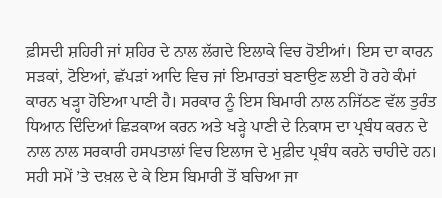ਫ਼ੀਸਦੀ ਸ਼ਹਿਰੀ ਜਾਂ ਸ਼ਹਿਰ ਦੇ ਨਾਲ ਲੱਗਦੇ ਇਲਾਕੇ ਵਿਚ ਹੋਈਆਂ। ਇਸ ਦਾ ਕਾਰਨ ਸੜਕਾਂ, ਟੋਇਆਂ, ਛੱਪੜਾਂ ਆਦਿ ਵਿਚ ਜਾਂ ਇਮਾਰਤਾਂ ਬਣਾਉਣ ਲਈ ਹੋ ਰਹੇ ਕੰਮਾਂ ਕਾਰਨ ਖੜ੍ਹਾ ਹੋਇਆ ਪਾਣੀ ਹੈ। ਸਰਕਾਰ ਨੂੰ ਇਸ ਬਿਮਾਰੀ ਨਾਲ ਨਜਿੱਠਣ ਵੱਲ ਤੁਰੰਤ ਧਿਆਨ ਦਿੰਦਿਆਂ ਛਿੜਕਾਅ ਕਰਨ ਅਤੇ ਖੜ੍ਹੇ ਪਾਣੀ ਦੇ ਨਿਕਾਸ ਦਾ ਪ੍ਰਬੰਧ ਕਰਨ ਦੇ ਨਾਲ ਨਾਲ ਸਰਕਾਰੀ ਹਸਪਤਾਲਾਂ ਵਿਚ ਇਲਾਜ ਦੇ ਮੁਫ਼ੀਦ ਪ੍ਰਬੰਧ ਕਰਨੇ ਚਾਹੀਦੇ ਹਨ। ਸਹੀ ਸਮੇਂ ’ਤੇ ਦਖ਼ਲ ਦੇ ਕੇ ਇਸ ਬਿਮਾਰੀ ਤੋਂ ਬਚਿਆ ਜਾ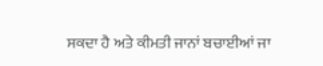ਸਕਦਾ ਹੈ ਅਤੇ ਕੀਮਤੀ ਜਾਨਾਂ ਬਚਾਈਆਂ ਜਾ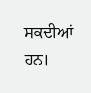ਸਕਦੀਆਂ ਹਨ।